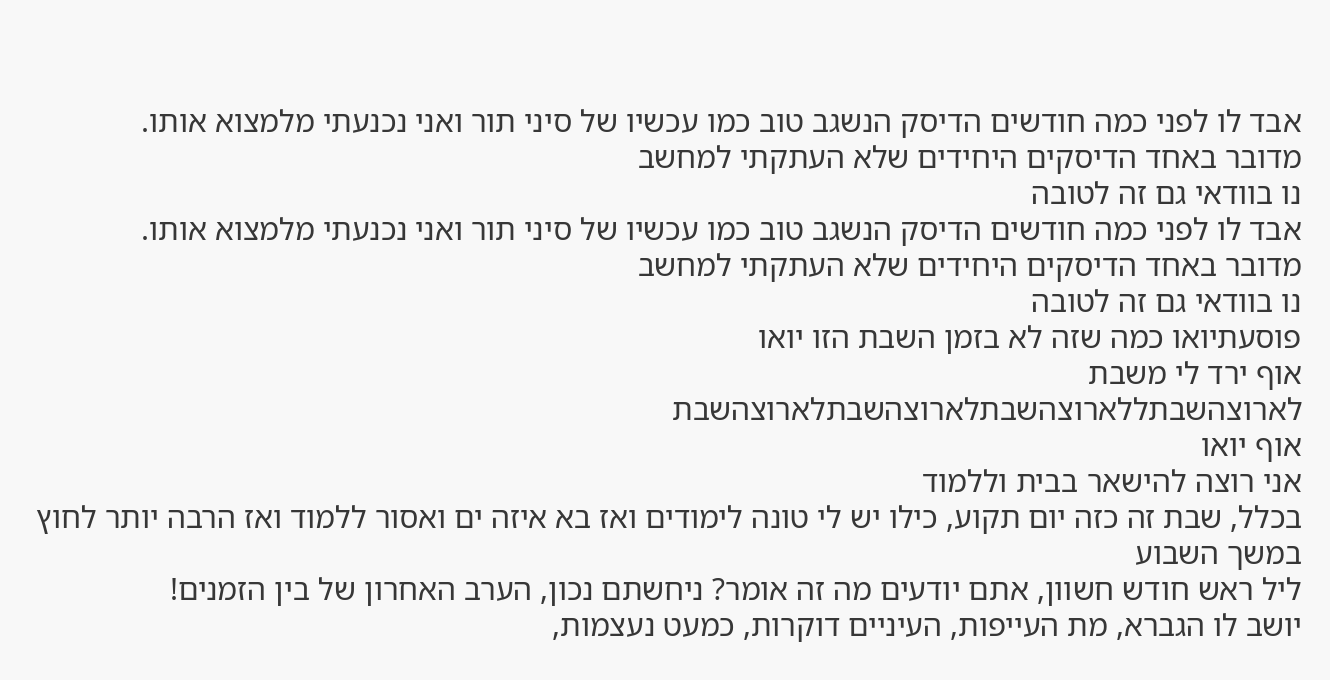אבד לו לפני כמה חודשים הדיסק הנשגב טוב כמו עכשיו של סיני תור ואני נכנעתי מלמצוא אותו.
מדובר באחד הדיסקים היחידים שלא העתקתי למחשב
נו בוודאי גם זה לטובה
אבד לו לפני כמה חודשים הדיסק הנשגב טוב כמו עכשיו של סיני תור ואני נכנעתי מלמצוא אותו.
מדובר באחד הדיסקים היחידים שלא העתקתי למחשב
נו בוודאי גם זה לטובה
פוסעתיואו כמה שזה לא בזמן השבת הזו יואו
אוף ירד לי משבת
לארוצהשבתללארוצהשבתלארוצהשבתלארוצהשבת
אוף יואו
אני רוצה להישאר בבית וללמוד
בכלל, שבת זה כזה יום תקוע, כילו יש לי טונה לימודים ואז בא איזה ים ואסור ללמוד ואז הרבה יותר לחוץ במשך השבוע
ליל ראש חודש חשוון, אתם יודעים מה זה אומר? ניחשתם נכון, הערב האחרון של בין הזמנים!
יושב לו הגברא, מת העייפות, העיניים דוקרות, כמעט נעצמות,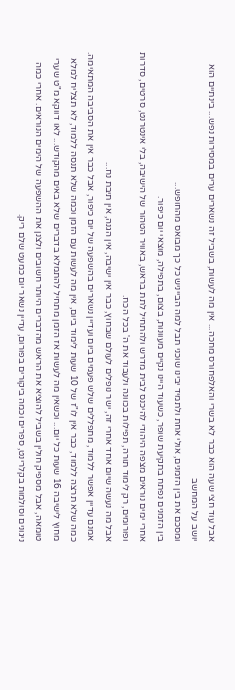אבל עוד חצי שעה הוא כבר לא בשרי והאלפחורס מחכה... אין מה לעשות, בשביל זה נשארים ערים במסירות נפש... בינתיים הוא יושב על המחשב
ומסכם את בין הזמנים, אולי אחת ולתמיד יבינו שוכני תבל למה הבייניש כל כך מבואס מהחופש...
בין הזמנים נפתח בתקיעת שופר, כשעוד היינו נקיים מעוונות, בצום, בתפילה, מוצאי יום כיפור.
אחרי ימים נוראים מצפה היהודי להיכנס לבית מדרש ולהתחיל לתת בראש, באוויר הטהור של הישיבה, בלי אינטרנט, סרטים, סדרות ופורומים, רק לימוד תורה, תפילות בכוונה ולעבוד את ה' בכל הכח.
אבל מה נעשה שיום אחד אחרי זה, ישר נופלים לעולם שבחוץ, כבר אין ישיבה, אין הגנה, אין תיבת נח...
אמנם עדיין אפשר ללמוד, מתפללים שלש פעמים ביום ועדיין נשארים בהשפעה של יום כיפור, אבל כבר אין את הסביבה המתאימה. כמה שלא תרצה ללמוד, כבר אין לו"ז של 10 שעות לימוד ביום, אין מה לעשות עם הזמן וכמה שלא תנסה ללמוד, לא תצליח למלא מחוץ לישיבה 16 שעות כל יום... וכשאין מה לעשות אז הזמן מתחיל להתמלא בדברים שלא באים מהקודש... לאו דווקא מ"ט שערי טומאה, אבל מספיק חולין בשביל להוציא את הראש מהדברים היותר חשובים ולצנן את ההשפעה של הימים הנוראים. אחרי כמה ניגונים וסולמות בקלרינט, ספרים וכמה ביקורים בפורום, עדיין נשאר יום כמעט שלם ריק.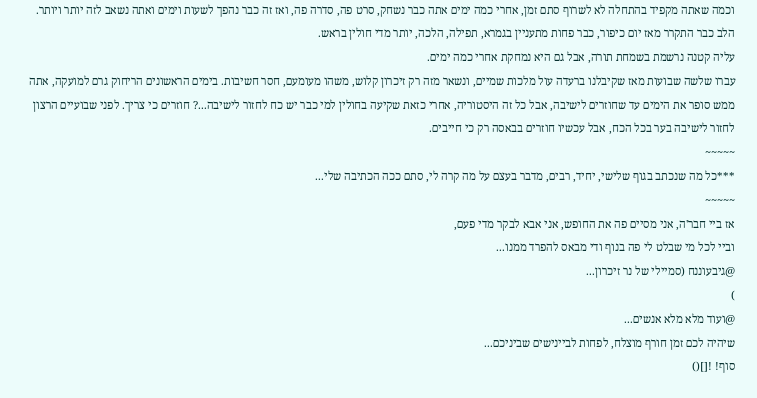וכמה שאתה מקפיד בהתחלה לא לשרוף סתם זמן, אחרי כמה ימים אתה כבר נשחק, סרט פה, סדרה פה, ואז זה כבר נהפך לשעות וימים ואתה נשאב לזה יותר ויותר. הלב כבר התקרר מאז יום כיפור, כבר פחות מתעניין בגמרא, תפילה, הלכה, יותר מדי חולין בראש.
עליה קטנה נרשמת בשמחת תורה, אבל גם היא נמחקת אחרי כמה ימים.
עברו שלשה שבועות מאז שקיבלנו ברעדה עול מלכות שמיים, ונשאר מזה רק זיכרון קלוש, משהו מעומעם, חסר חשיבות. בימים הראשונים הריחוק גרם למועקה, אתה ממש סופר את הימים עד שחוזרים לישיבה, אבל כל זה היסטוריה, אחרי כזאת שקיעה בחולין למי כבר יש כח לחזור לישיבה...? חוזרים כי צריך. לפני שבועיים הרצון לחזור לישיבה בער בכל הכח, אבל עכשיו חוזרים בבאסה רק כי חייבים.
~~~~~
***כל מה שנכתב בגוף שלישי, יחיד, רבים, מדבר בעצם על מה קרה לי, סתם ככה הכתיבה שלי...
~~~~~
אז ביי חבר'ה, אני מסיים פה את החופש, אני אבא לבקר מדי פעם,
וביי לכל מי שבלט לי פה בנוף ודי מבאס להפרד ממנו...
@גיבעוננח (סמיילי של נר זיכרון...
)
@ועוד מלא מלא אנשים...
שיהיה לכם זמן חורף מוצלח, לפחות לביינישים שביניכם...
סוף! ![]()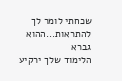שכחתי לומר לך להתראות...ההוא גברא
הלימוד שלך ירקיע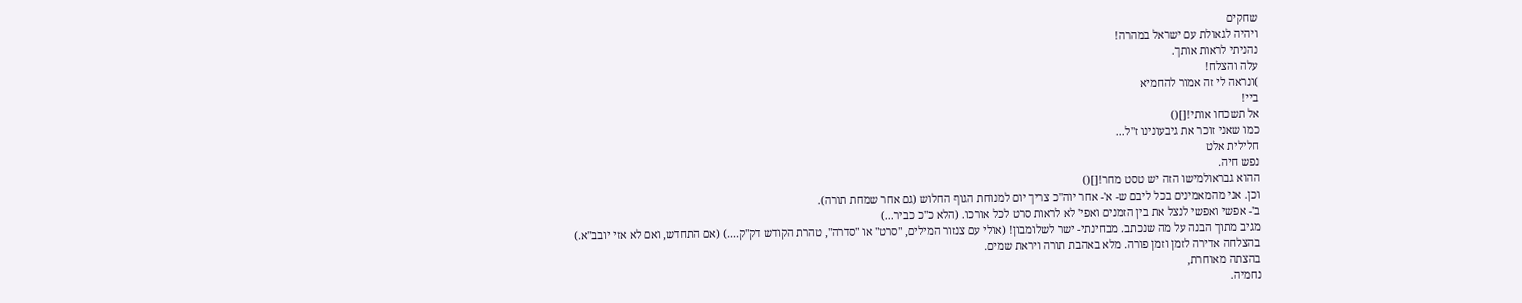שחקים
ויהיה לגאולת עם ישראל במהרה!
נהניתי לראות אותך.
עלה והצלח!
)ונראה לי זה אמור להחמיא
ביי!
אל תשכחו אותי![]()
כמו שאני זוכר את גיבעונינו ז"ל...
חלילית אלט
נפש חיה.
ההוא גבראולמישו הזה יש טסט מחר![]()
וכן. אני מהמאמינים בכל ליבם ש- א'- אחר יוה"כ צריך יום למנוחת הגוף החלוש (גם אחר שמחת תורה).
ב'- אפשי ואפשי לנצל את בין הזמנים ואפי' לא לראות סרט לכל אורכו. (הלא כ"כ כביר...)
מגיב מתוך הבנה על מה שנכתב. מבחינתי- ישר לשלומבון! (אולי עם צנזור המילים, "סרט" או "סדרה", טהרת הקודש דק"ק....) (אם התחדש, ואם לא אזי יובב"א.)
בהצלחה אדירה לזמן וזמן פורה. מלא באהבת תורה ויראת שמים.
בהצתה מאוחרת,
נחמיה.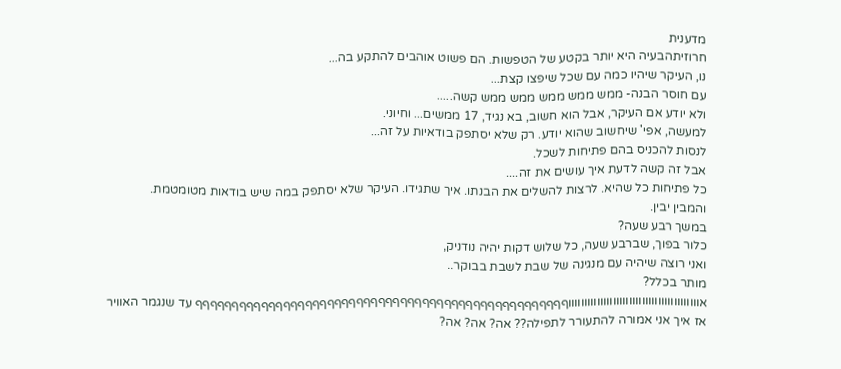מדענית
חרוזיתהבעיה היא יותר בקטע של הטפשות. הם פשוט אוהבים להתקע בה...
נו, העיקר שיהיו כמה עם שכל שיפצו קצת...
עם חוסר הבנה- ממש ממש ממש ממש ממש קשה.....
ולא יודע אם העיקר, אבל הוא חשוב, בא נגיד, 17 ממשים... וחיוני.
למעשה, אפי' שיחשוב שהוא יודע. רק שלא יסתפק בודאיות על זה...
לנסות להכניס בהם פתיחות לשכל.
אבל זה קשה לדעת איך עושים את זה....
כל פתיחות כל שהיא. לרצות להשלים את הבנתו. איך שתגידו. העיקר שלא יסתפק במה שיש בודאות מטומטמת.
והמבין יבין.
במשך רבע שעה?
כלור בפוך, שברבע שעה, כל שלוש דקות יהיה נודניק,
ואני רוצה שיהיה עם מנגינה של שבת לשבת בבוקר..
מותר בכלל?
אוווווווווווווווווווווווווווווווווווווווווףףףףףףףףףףףףףףףףףףףףףףףףףףףףףףףףףףףףףףףףףףףףףףףףףףף עד שנגמר האוויר
אז איך אני אמורה להתעורר לתפילה?? אה? אה? אה?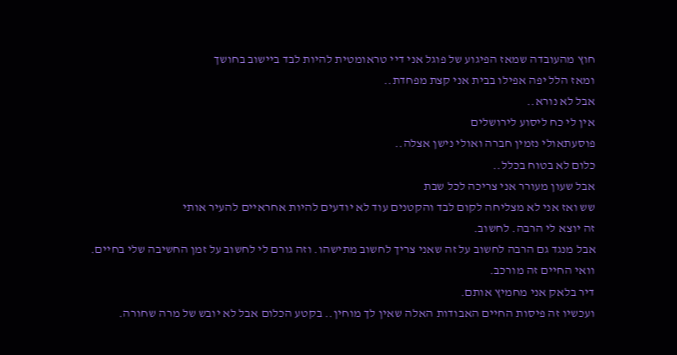חוץ מהעובדה שמאז הפיגוע של פוגל אני דיי טראומטית להיות לבד ביישוב בחושך
ומאז הלל יפה אפילו בבית אני קצת מפחדת..
אבל לא נורא..
אין לי כח ליסוע לירושלים
פוסעתאולי נזמין חברה ואולי נישן אצלה..
כלום לא בטוח בכלל..
אבל שעון מעורר אני צריכה לכל שבת
שש ואז אני לא מצליחה לקום לבד והקטנים עוד לא יודעים להיות אחראיים להעיר אותי
זה יוצא לי הרבה. לחשוב.
אבל מנגד גם הרבה לחשוב על זה שאני צריך לחשוב מתישהו. וזה גורם לי לחשוב על זמן החשיבה שלי בחיים.
וואי החיים זה מורכב.
דיר בלאק אני מחמיץ אותם.
ועכשיו זה פיסות החיים האבודות האלה שאין לך מוחין.. בקטע הכלום אבל לא יובש של מרה שחורה.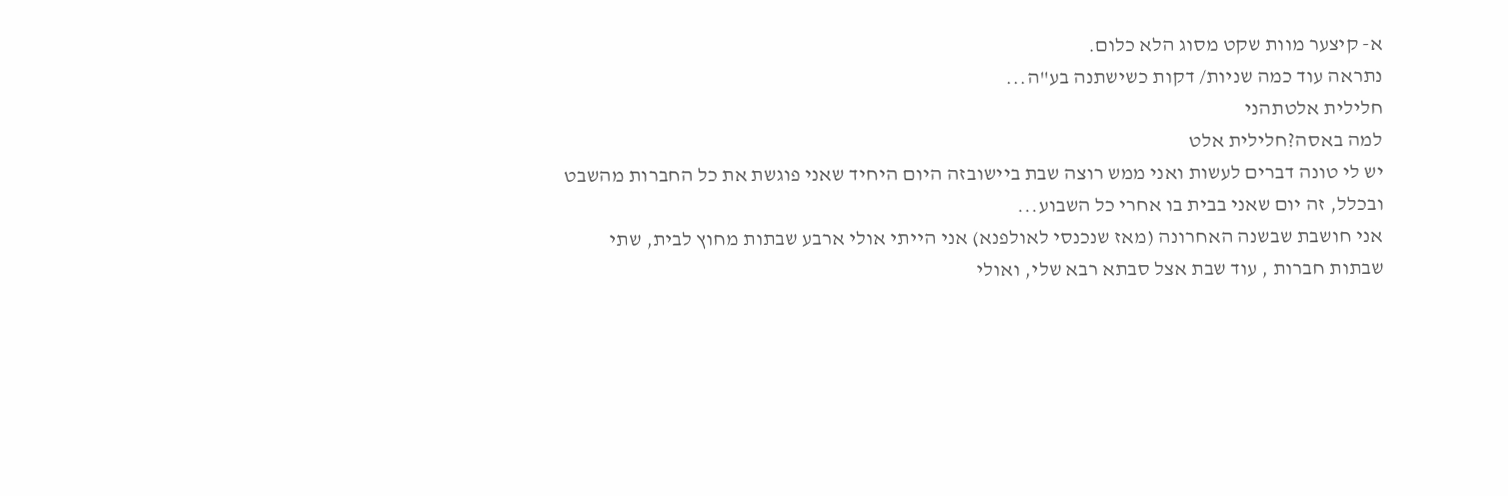א- קיצער מוות שקט מסוג הלא כלום.
נתראה עוד כמה שניות/ דקות כשישתנה בע"ה...
חלילית אלטתהני
למה באסה?חלילית אלט
יש לי טונה דברים לעשות ואני ממש רוצה שבת ביישובזה היום היחיד שאני פוגשת את כל החברות מהשבט ובכלל, זה יום שאני בבית בו אחרי כל השבוע...
אני חושבת שבשנה האחרונה (מאז שנכנסי לאולפנא) אני הייתי אולי ארבע שבתות מחוץ לבית, שתי שבתות חברות , עוד שבת אצל סבתא רבא שלי, ואולי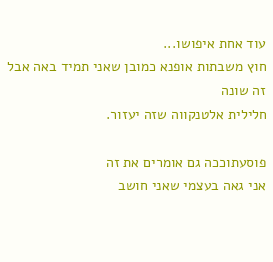עוד אחת איפושו...
חוץ משבתות אופנא כמובן שאני תמיד באה אבל זה שונה
חלילית אלטנקווה שזה יעזור.

פוסעתוככה גם אומרים את זה
אני גאה בעצמי שאני חושב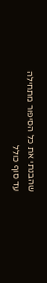שהבנתי את כל הסיפור מתחילה עד סוף כולל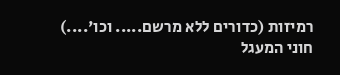רמיזות (כדורים ללא מרשם..... וכו'....)
חוני המעגל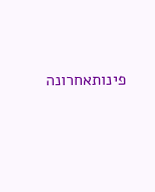פינותאחרונה